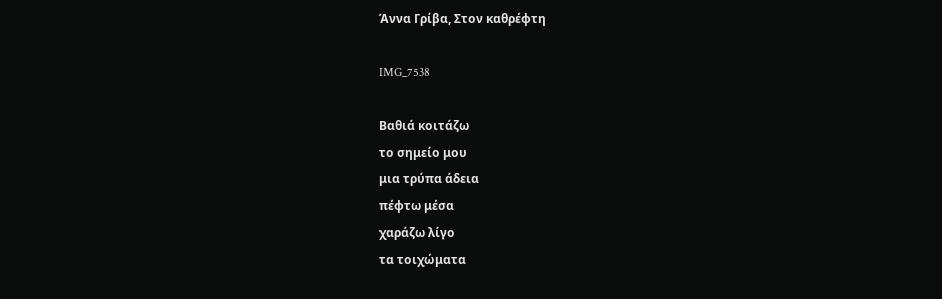Άννα Γρίβα, Στον καθρέφτη

IMG_7538

Βαθιά κοιτάζω
το σημείο μου
μια τρύπα άδεια
πέφτω μέσα
χαράζω λίγο
τα τοιχώματα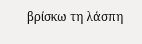βρίσκω τη λάσπη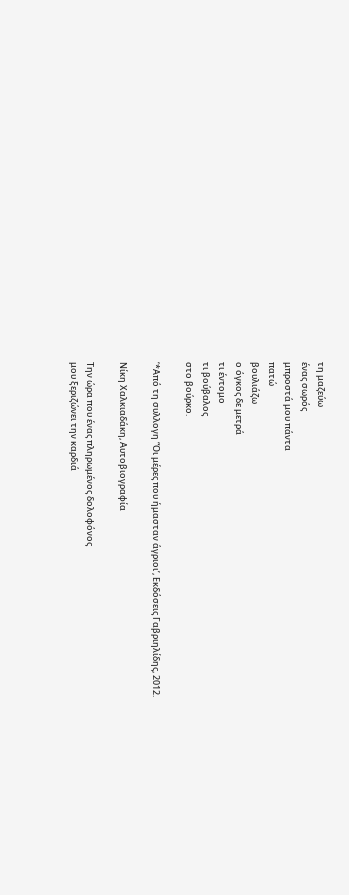τη μαζεύω
ένας σωρός
μπροστά μου πάντα
πατώ
βουλιάζω
ο όγκος δε μετρά
τι έντομο
τι βούβαλος
στο βούρκο.

‘*Από τη συλλογη “Οι μέρες που ήμασταν άγριοι’, Εκδόσεις Γαβριηλίδης, 2012.

Νίκη Χαλκιαδάκη, Αυτοβιογραφία

Την ώρα που ένας πληρωμένος δολοφόνος
μου ξεριζώνει την καρδιά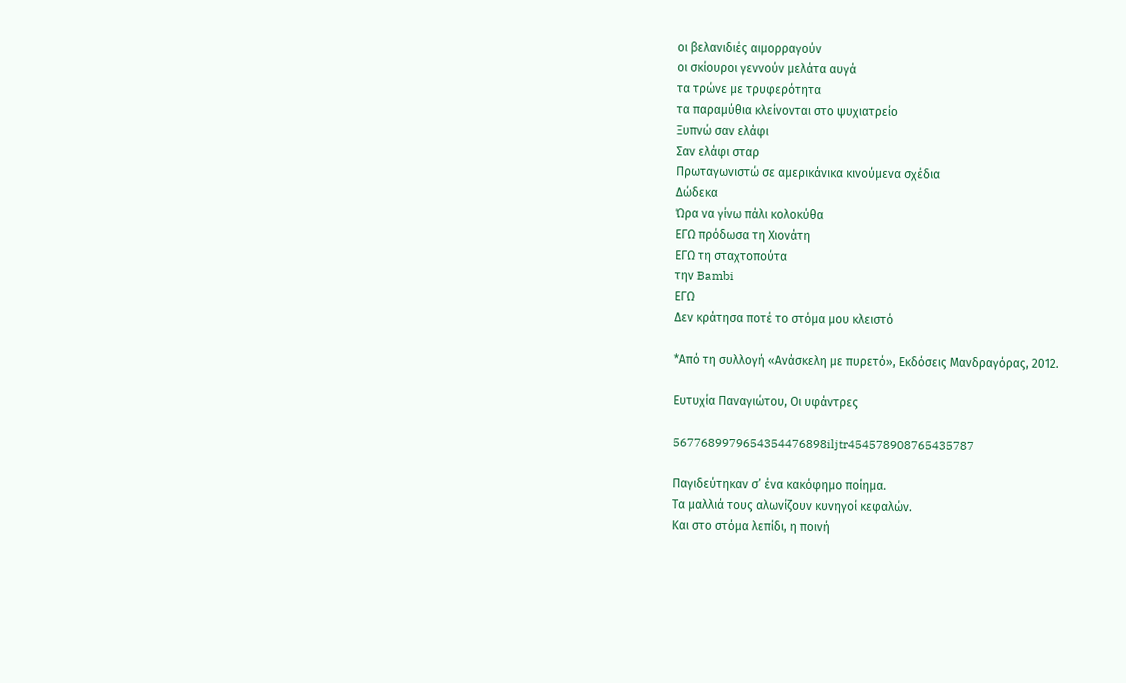οι βελανιδιές αιμορραγούν
οι σκίουροι γεννούν μελάτα αυγά
τα τρώνε με τρυφερότητα
τα παραμύθια κλείνονται στο ψυχιατρείο
Ξυπνώ σαν ελάφι
Σαν ελάφι σταρ
Πρωταγωνιστώ σε αμερικάνικα κινούμενα σχέδια
Δώδεκα
Ώρα να γίνω πάλι κολοκύθα
ΕΓΩ πρόδωσα τη Χιονάτη
ΕΓΩ τη σταχτοπούτα
την Bambi
EΓΩ
Δεν κράτησα ποτέ το στόμα μου κλειστό

*Από τη συλλογή «Ανάσκελη με πυρετό», Εκδόσεις Μανδραγόρας, 2012.

Ευτυχία Παναγιώτου, Οι υφάντρες

5677689979654354476898iljtr454578908765435787

Παγιδεύτηκαν σ’ ένα κακόφημο ποίημα.
Τα μαλλιά τους αλωνίζουν κυνηγοί κεφαλών.
Και στο στόμα λεπίδι, η ποινή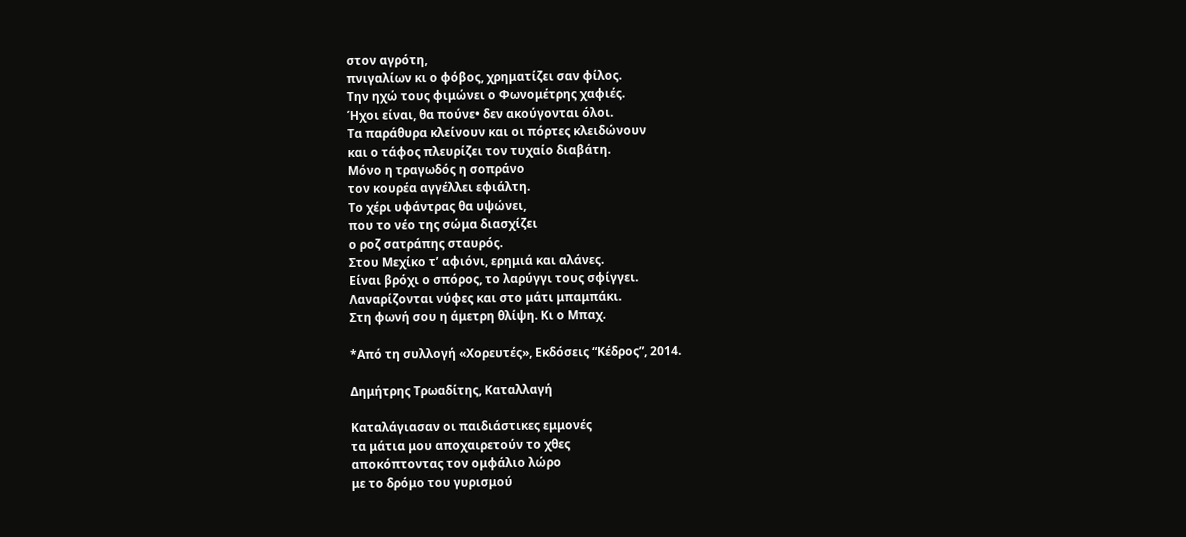στον αγρότη,
πνιγαλίων κι ο φόβος, χρηματίζει σαν φίλος.
Την ηχώ τους φιμώνει ο Φωνομέτρης χαφιές.
Ήχοι είναι, θα πούνε• δεν ακούγονται όλοι.
Τα παράθυρα κλείνουν και οι πόρτες κλειδώνουν
και ο τάφος πλευρίζει τον τυχαίο διαβάτη.
Μόνο η τραγωδός η σοπράνο
τον κουρέα αγγέλλει εφιάλτη.
Το χέρι υφάντρας θα υψώνει,
που το νέο της σώμα διασχίζει
ο ροζ σατράπης σταυρός.
Στου Μεχίκο τ’ αφιόνι, ερημιά και αλάνες.
Είναι βρόχι ο σπόρος, το λαρύγγι τους σφίγγει.
Λαναρίζονται νύφες και στο μάτι μπαμπάκι.
Στη φωνή σου η άμετρη θλίψη. Κι ο Μπαχ.

*Από τη συλλογή «Χορευτές», Εκδόσεις “Κέδρος”, 2014.

Δημήτρης Τρωαδίτης, Καταλλαγή

Καταλάγιασαν οι παιδιάστικες εμμονές
τα μάτια μου αποχαιρετούν το χθες
αποκόπτοντας τον ομφάλιο λώρο
με το δρόμο του γυρισμού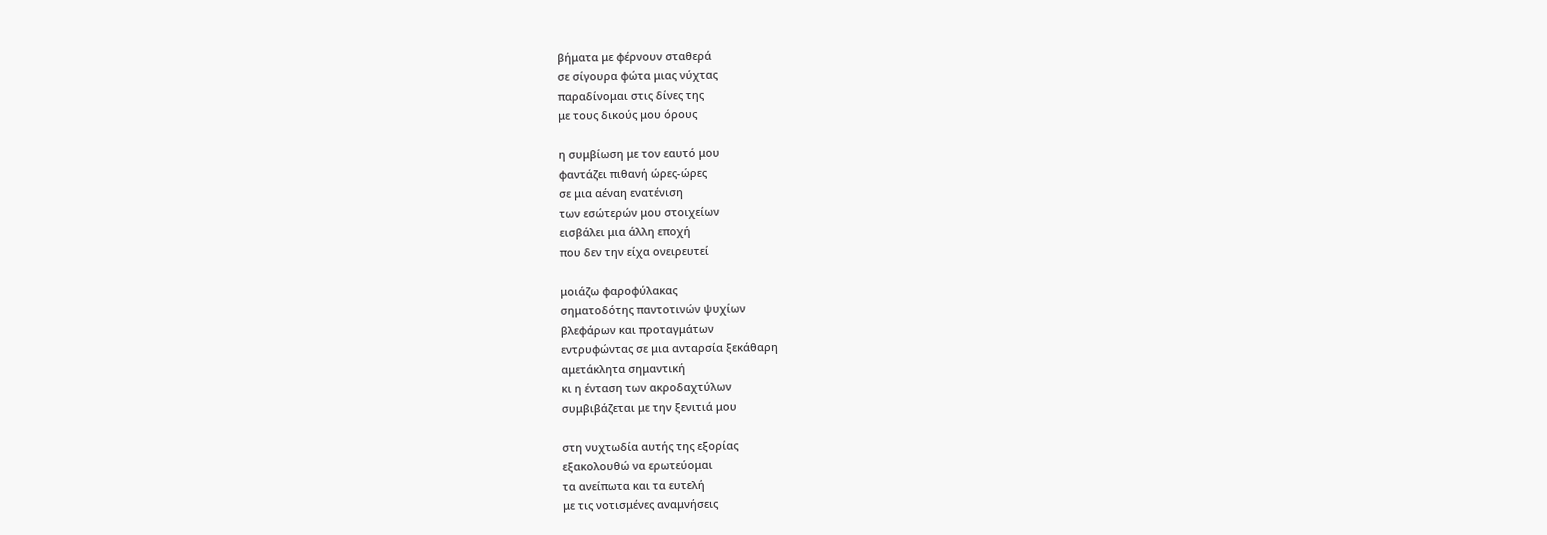βήματα με φέρνουν σταθερά
σε σίγουρα φώτα μιας νύχτας
παραδίνομαι στις δίνες της
με τους δικούς μου όρους

η συμβίωση με τον εαυτό μου
φαντάζει πιθανή ώρες-ώρες
σε μια αέναη ενατένιση
των εσώτερών μου στοιχείων
εισβάλει μια άλλη εποχή
που δεν την είχα ονειρευτεί

μοιάζω φαροφύλακας
σηματοδότης παντοτινών ψυχίων
βλεφάρων και προταγμάτων
εντρυφώντας σε μια ανταρσία ξεκάθαρη
αμετάκλητα σημαντική
κι η ένταση των ακροδαχτύλων
συμβιβάζεται με την ξενιτιά μου

στη νυχτωδία αυτής της εξορίας
εξακολουθώ να ερωτεύομαι
τα ανείπωτα και τα ευτελή
με τις νοτισμένες αναμνήσεις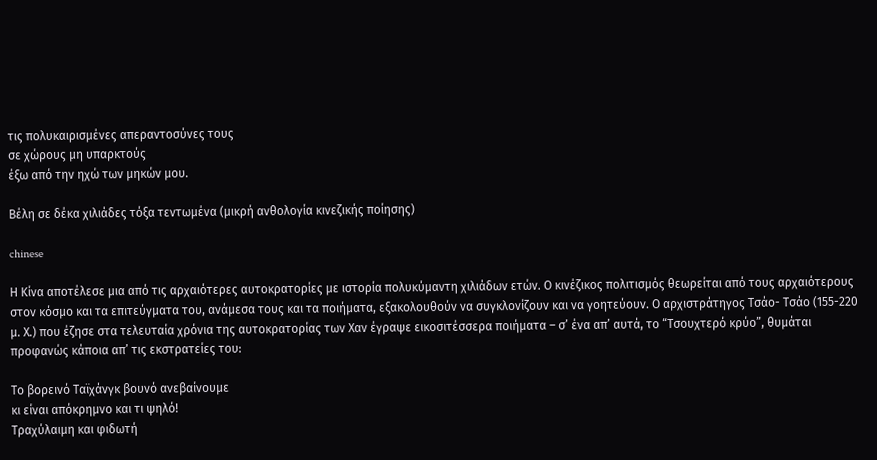τις πολυκαιρισμένες απεραντοσύνες τους
σε χώρους μη υπαρκτούς
έξω από την ηχώ των μηκών μου.

Βέλη σε δέκα χιλιάδες τόξα τεντωμένα (μικρή ανθολογία κινεζικής ποίησης)

chinese

Η Κίνα αποτέλεσε μια από τις αρχαιότερες αυτοκρατορίες με ιστορία πολυκύμαντη χιλιάδων ετών. Ο κινέζικος πολιτισμός θεωρείται από τους αρχαιότερους στον κόσμο και τα επιτεύγματα του, ανάμεσα τους και τα ποιήματα, εξακολουθούν να συγκλονίζουν και να γοητεύουν. Ο αρχιστράτηγος Τσάο- Τσάο (155-220 μ. Χ.) που έζησε στα τελευταία χρόνια της αυτοκρατορίας των Χαν έγραψε εικοσιτέσσερα ποιήματα – σ’ ένα απ’ αυτά, το “Τσουχτερό κρύο”, θυμάται προφανώς κάποια απ’ τις εκστρατείες του:

Το βορεινό Ταϊχάνγκ βουνό ανεβαίνουμε
κι είναι απόκρημνο και τι ψηλό!
Τραχύλαιμη και φιδωτή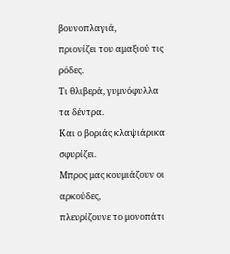βουνοπλαγιά,
πριονίζει του αμαξιού τις ρόδες.
Τι θλιβερά, γυμνόφυλλα τα δέντρα.
Και ο βοριάς κλαψιάρικα σφυρίζει.
Μπρος μας κουμιάζουν οι αρκούδες,
πλευρίζουνε το μονοπάτι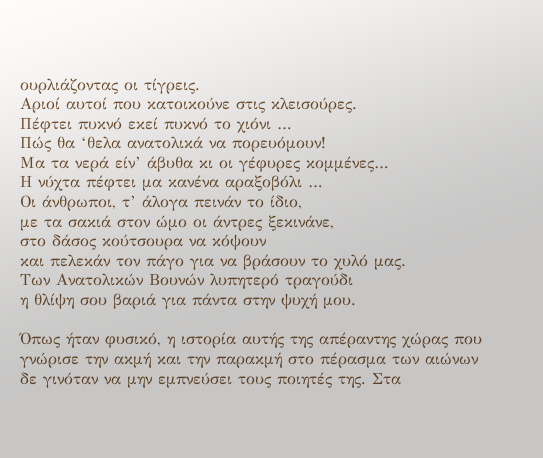ουρλιάζοντας οι τίγρεις.
Αριοί αυτοί που κατοικούνε στις κλεισούρες.
Πέφτει πυκνό εκεί πυκνό το χιόνι …
Πώς θα ‘θελα ανατολικά να πορευόμουν!
Μα τα νερά είν’ άβυθα κι οι γέφυρες κομμένες…
Η νύχτα πέφτει μα κανένα αραξοβόλι …
Οι άνθρωποι, τ’ άλογα πεινάν το ίδιο,
με τα σακιά στον ώμο οι άντρες ξεκινάνε,
στο δάσος κούτσουρα να κόψουν
και πελεκάν τον πάγο για να βράσουν το χυλό μας.
Των Ανατολικών Βουνών λυπητερό τραγούδι
η θλίψη σου βαριά για πάντα στην ψυχή μου.

Όπως ήταν φυσικό, η ιστορία αυτής της απέραντης χώρας που γνώρισε την ακμή και την παρακμή στο πέρασμα των αιώνων δε γινόταν να μην εμπνεύσει τους ποιητές της. Στα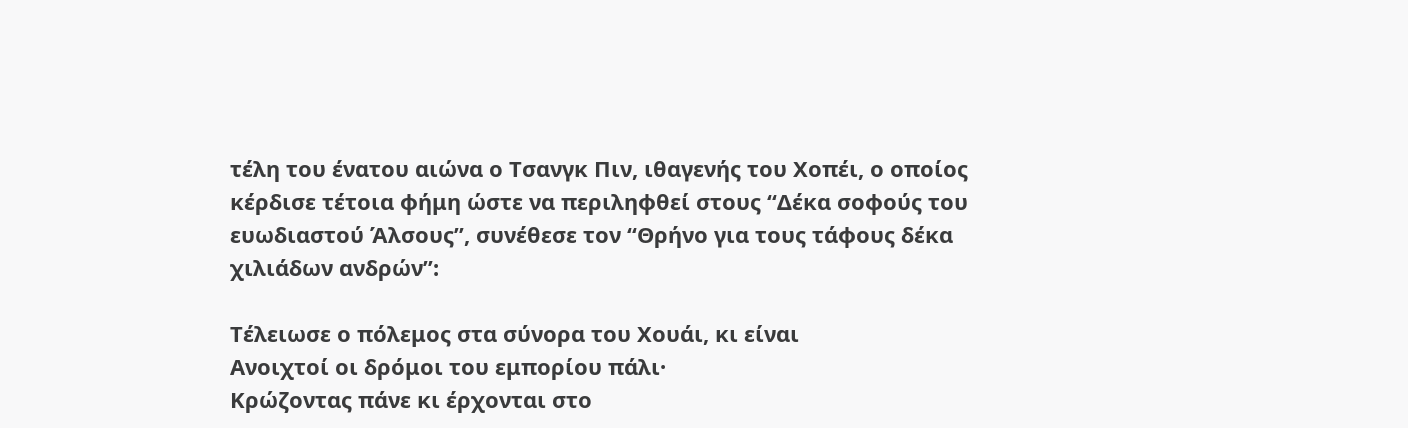τέλη του ένατου αιώνα ο Τσανγκ Πιν, ιθαγενής του Χοπέι, ο οποίος κέρδισε τέτοια φήμη ώστε να περιληφθεί στους “Δέκα σοφούς του ευωδιαστού Άλσους”, συνέθεσε τον “Θρήνο για τους τάφους δέκα χιλιάδων ανδρών”:

Τέλειωσε ο πόλεμος στα σύνορα του Χουάι, κι είναι
Ανοιχτοί οι δρόμοι του εμπορίου πάλι·
Κρώζοντας πάνε κι έρχονται στο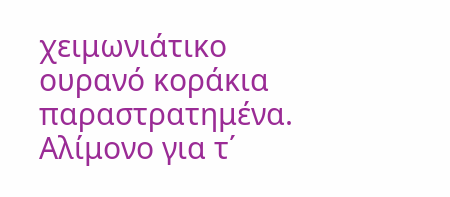χειμωνιάτικο ουρανό κοράκια παραστρατημένα.
Αλίμονο για τ΄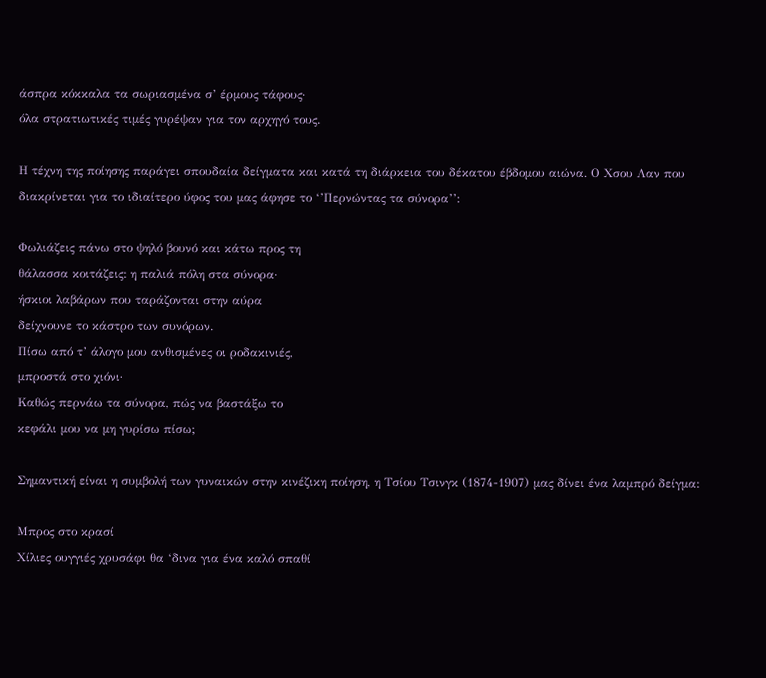άσπρα κόκκαλα τα σωριασμένα σ’ έρμους τάφους·
όλα στρατιωτικές τιμές γυρέψαν για τον αρχηγό τους.

Η τέχνη της ποίησης παράγει σπουδαία δείγματα και κατά τη διάρκεια του δέκατου έβδομου αιώνα. Ο Χσου Λαν που διακρίνεται για το ιδιαίτερο ύφος του μας άφησε το ‘’Περνώντας τα σύνορα’’:

Φωλιάζεις πάνω στο ψηλό βουνό και κάτω προς τη
θάλασσα κοιτάζεις: η παλιά πόλη στα σύνορα·
ήσκιοι λαβάρων που ταράζονται στην αύρα
δείχνουνε το κάστρο των συνόρων.
Πίσω από τ’ άλογο μου ανθισμένες οι ροδακινιές,
μπροστά στο χιόνι·
Καθώς περνάω τα σύνορα, πώς να βαστάξω το
κεφάλι μου να μη γυρίσω πίσω;

Σημαντική είναι η συμβολή των γυναικών στην κινέζικη ποίηση, η Τσίου Τσινγκ (1874-1907) μας δίνει ένα λαμπρό δείγμα:

Μπρος στο κρασί
Χίλιες ουγγιές χρυσάφι θα ‘δινα για ένα καλό σπαθί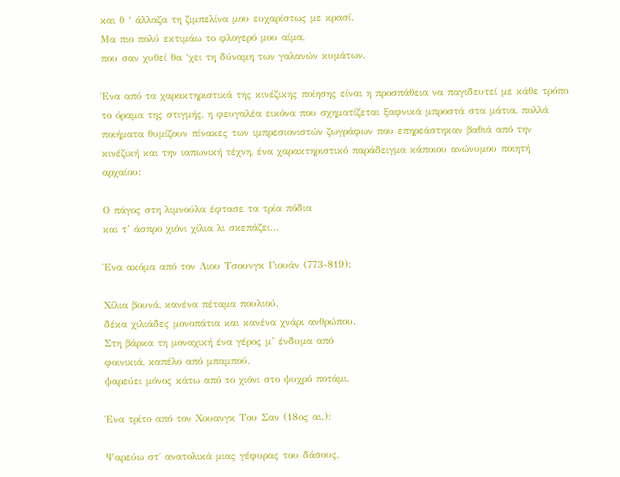και θ ‘ άλλαζα τη ζιμπελίνα μου ευχαρίστως με κρασί.
Μα πιο πολύ εκτιμάω το φλογερό μου αίμα,
που σαν χυθεί θα ‘χει τη δύναμη των γαλανών κυμάτων.

Ένα από τα χαρακτηριστικά της κινέζικης ποίησης είναι η προσπάθεια να παγιδευτεί με κάθε τρόπο το όραμα της στιγμής, η φευγαλέα εικόνα που σχηματίζεται ξαφνικά μπροστά στα μάτια, πολλά ποιήματα θυμίζουν πίνακες των ιμπρεσιονιστών ζωγράφων που επηρεάστηκαν βαθιά από την κινέζική και την ιαπωνική τέχνη, ένα χαρακτηριστικό παράδειγμα κάποιου ανώνυμου ποιητή αρχαίου:

Ο πάγος στη λιμνούλα έφτασε τα τρία πόδια
και τ’ άσπρο χιόνι χίλια λι σκεπάζει…

Ένα ακόμα από τον Λιου Τσουνγκ Γιουάν (773-819):

Χίλια βουνά, κανένα πέταμα πουλιού,
δέκα χιλιάδες μονοπάτια και κανένα χνάρι ανθρώπου.
Στη βάρκα τη μοναχική ένα γέρος μ’ ένδυμα από
φοινικιά, καπέλο από μπαμπού,
ψαρεύει μόνος κάτω από το χιόνι στο ψυχρό ποτάμι.

Ένα τρίτο από τον Χουανγκ Του Σαν (18ος αι.):

Ψαρεύω στ΄ ανατολικά μιας γέφυρας του δάσους,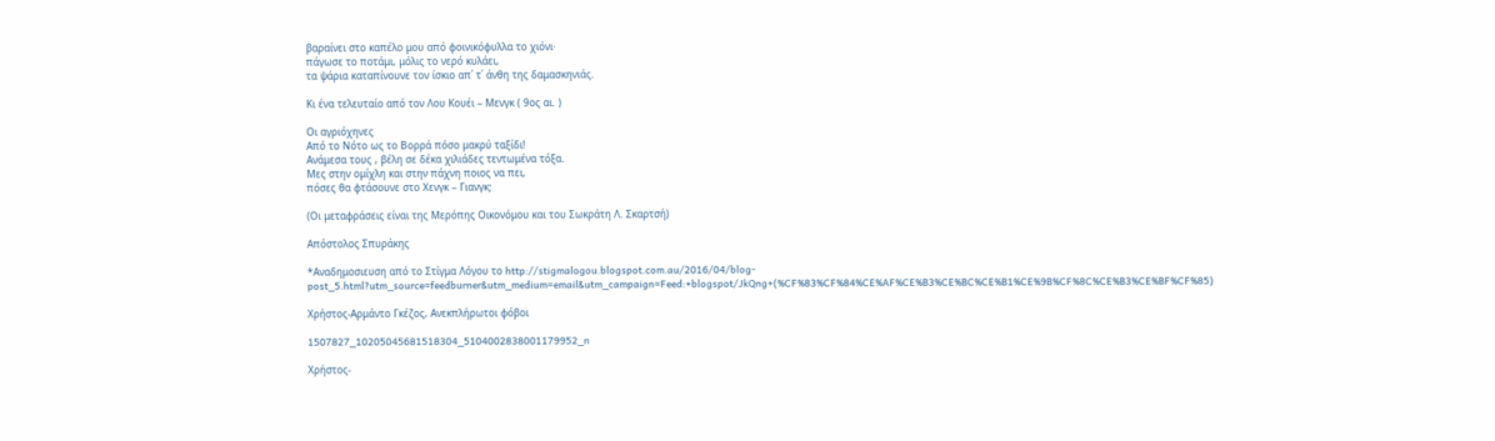βαραίνει στο καπέλο μου από φοινικόφυλλα το χιόνι·
πάγωσε το ποτάμι, μόλις το νερό κυλάει,
τα ψάρια καταπίνουνε τον ίσκιο απ΄ τ΄ άνθη της δαμασκηνιάς.

Κι ένα τελευταίο από τον Λου Kουέι – Μενγκ ( 9ος αι. )

Οι αγριόχηνες
Από το Νότο ως το Βορρά πόσο μακρύ ταξίδι!
Ανάμεσα τους , βέλη σε δέκα χιλιάδες τεντωμένα τόξα.
Μες στην ομίχλη και στην πάχνη ποιος να πει,
πόσες θα φτάσουνε στο Χενγκ – Γιανγκ;

(Οι μεταφράσεις είναι της Μερόπης Οικονόμου και του Σωκράτη Λ. Σκαρτσή)

Απόστολος Σπυράκης

*Αναδημοσιευση από το Στίγμα Λόγου το http://stigmalogou.blogspot.com.au/2016/04/blog-post_5.html?utm_source=feedburner&utm_medium=email&utm_campaign=Feed:+blogspot/JkQng+(%CF%83%CF%84%CE%AF%CE%B3%CE%BC%CE%B1%CE%9B%CF%8C%CE%B3%CE%BF%CF%85)

Χρήστος-Αρμάντο Γκέζος, Ανεκπλήρωτοι φόβοι

1507827_10205045681518304_5104002838001179952_n

Χρήστος-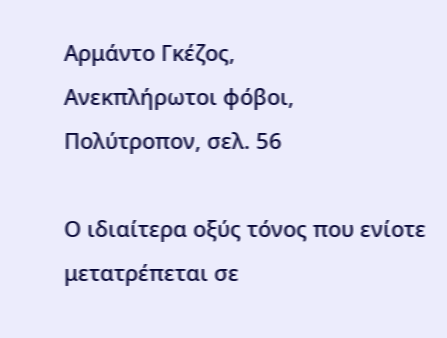Αρμάντο Γκέζος,
Ανεκπλήρωτοι φόβοι,
Πολύτροπον, σελ. 56

Ο ιδιαίτερα οξύς τόνος που ενίοτε μετατρέπεται σε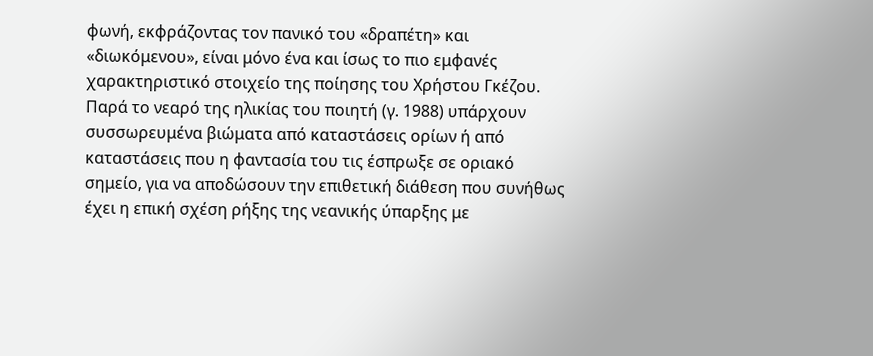φωνή, εκφράζοντας τον πανικό του «δραπέτη» και «διωκόμενου», είναι μόνο ένα και ίσως το πιο εμφανές χαρακτηριστικό στοιχείο της ποίησης του Χρήστου Γκέζου. Παρά το νεαρό της ηλικίας του ποιητή (γ. 1988) υπάρχουν συσσωρευμένα βιώματα από καταστάσεις ορίων ή από καταστάσεις που η φαντασία του τις έσπρωξε σε οριακό σημείο, για να αποδώσουν την επιθετική διάθεση που συνήθως έχει η επική σχέση ρήξης της νεανικής ύπαρξης με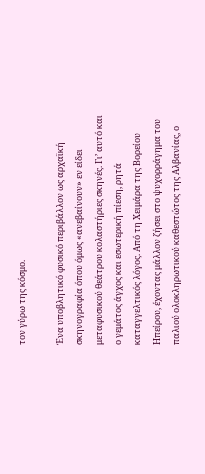τον γύρω της κόσμο.

Ένα υποβλητικό φυσικό περιβάλλον ως αρχαϊκή σκηνογραφία όπου όμως «ανεβαίνουν» εν είδει μεταφυσικού θεάτρου κολαστήριες σκηνές. Γι’ αυτό και ο γεμάτος άγχος και εσωτερική πίεση, ρητά καταγγελτικός λόγος. Από τη Χειμάρα της Βορείου Ηπείρου, έχοντας μάλλον ζήσει στο ψυχορράγημα του παλιού ολοκληρωτικού καθεστώτος της Αλβανίας, ο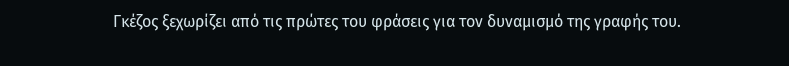Γκέζος ξεχωρίζει από τις πρώτες του φράσεις για τον δυναμισμό της γραφής του.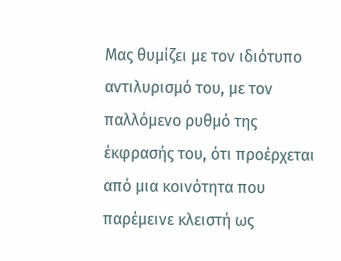Μας θυμίζει με τον ιδιότυπο αντιλυρισμό του, με τον παλλόμενο ρυθμό της έκφρασής του, ότι προέρχεται από μια κοινότητα που παρέμεινε κλειστή ως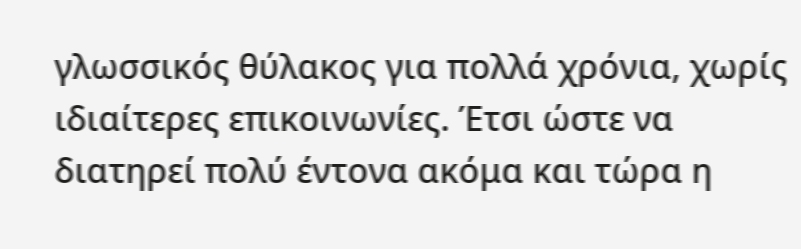γλωσσικός θύλακος για πολλά χρόνια, χωρίς ιδιαίτερες επικοινωνίες. Έτσι ώστε να διατηρεί πολύ έντονα ακόμα και τώρα η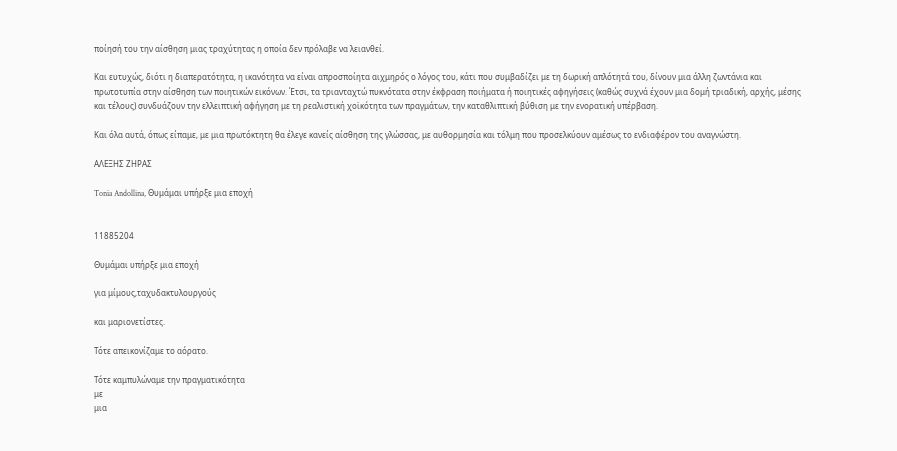ποίησή του την αίσθηση μιας τραχύτητας η οποία δεν πρόλαβε να λειανθεί.

Και ευτυχώς, διότι η διαπερατότητα, η ικανότητα να είναι απροσποίητα αιχμηρός ο λόγος του, κάτι που συμβαδίζει με τη δωρική απλότητά του, δίνουν μια άλλη ζωντάνια και πρωτοτυπία στην αίσθηση των ποιητικών εικόνων. Έτσι, τα τριανταχτώ πυκνότατα στην έκφραση ποιήματα ή ποιητικές αφηγήσεις (καθώς συχνά έχουν μια δομή τριαδική, αρχής, μέσης και τέλους) συνδυάζουν την ελλειπτική αφήγηση με τη ρεαλιστική χοϊκότητα των πραγμάτων, την καταθλιπτική βύθιση με την ενορατική υπέρβαση.

Και όλα αυτά, όπως είπαμε, με μια πρωτόκτητη θα έλεγε κανείς αίσθηση της γλώσσας, με αυθορμησία και τόλμη που προσελκύουν αμέσως το ενδιαφέρον του αναγνώστη.

ΑΛΕΞΗΣ ΖΗΡΑΣ

Tonia Andollina, Θυμάμαι υπήρξε μια εποχή


11885204

Θυμάμαι υπήρξε μια εποχή

για μίμους,ταχυδακτυλουργούς

και μαριονετίστες.

Τότε απεικονίζαμε το αόρατο.

Τότε καμπυλώναμε την πραγματικότητα
με
μια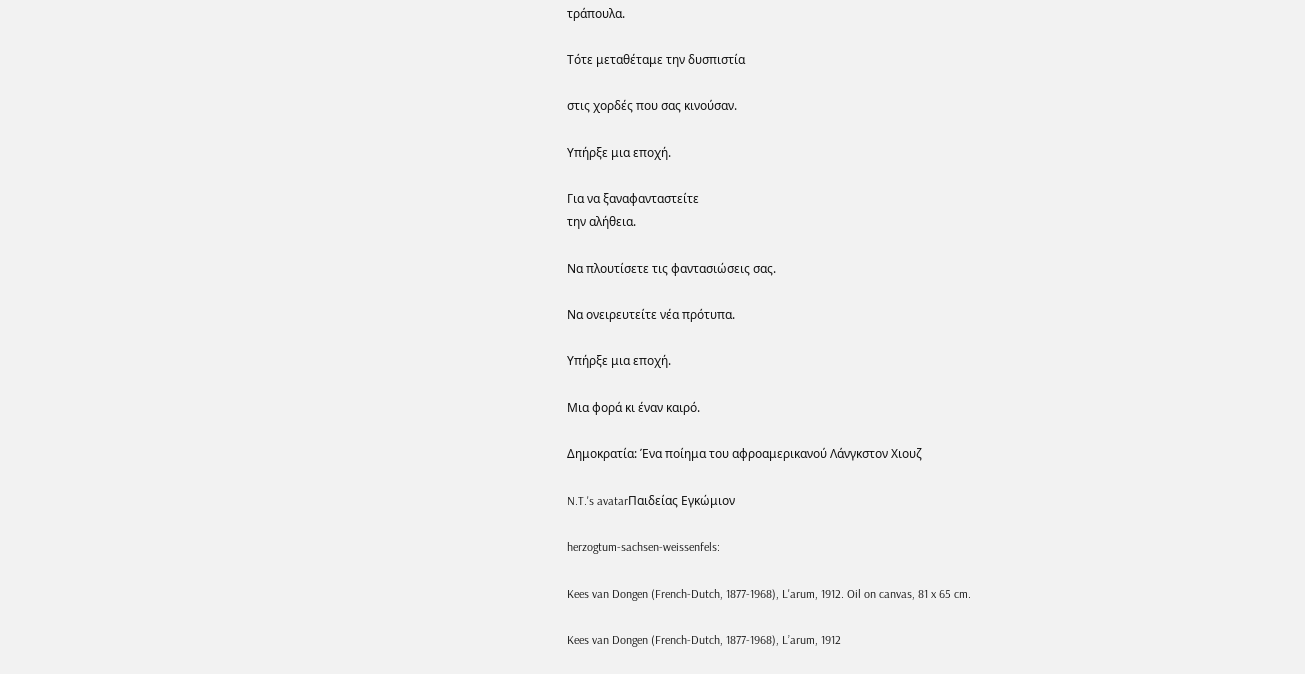τράπουλα.

Τότε μεταθέταμε την δυσπιστία

στις χορδές που σας κινούσαν.

Υπήρξε μια εποχή.

Για να ξαναφανταστείτε
την αλήθεια.

Να πλουτίσετε τις φαντασιώσεις σας.

Να ονειρευτείτε νέα πρότυπα.

Υπήρξε μια εποχή.

Μια φορά κι έναν καιρό.

Δημοκρατία: Ένα ποίημα του αφροαμερικανού Λάνγκστον Χιουζ

N.T.'s avatarΠαιδείας Εγκώμιον

herzogtum-sachsen-weissenfels:

Kees van Dongen (French-Dutch, 1877-1968), L'arum, 1912. Oil on canvas, 81 x 65 cm.

Kees van Dongen (French-Dutch, 1877-1968), L’arum, 1912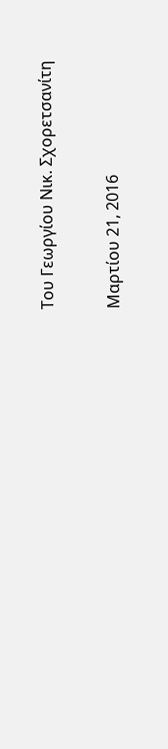Του Γεωργίου Νικ. Σχορετσανίτη

Μαρτίου 21, 2016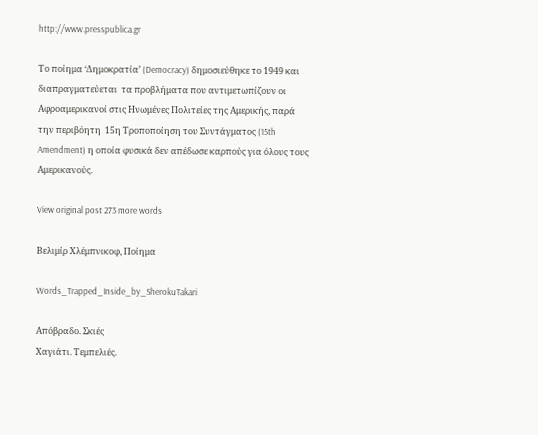http://www.presspublica.gr

Το ποίημα ‘Δημοκρατία’ (Democracy) δημοσιεύθηκε το 1949 και διαπραγματεύεται  τα προβλήματα που αντιμετωπίζουν οι Αφροαμερικανοί στις Ηνωμένες Πολιτείες της Αμερικής, παρά την περιβόητη  15η Τροποποίηση του Συντάγματος (15th Amendment) η οποία φυσικά δεν απέδωσε καρπούς για όλους τους Αμερικανούς.

View original post 273 more words

Βελιμίρ Χλέμπνικοφ, Ποίημα

Words_Trapped_Inside_by_SherokuTakari

Aπόβραδο. Σκιές
Χαγιάτι. Τεμπελιές.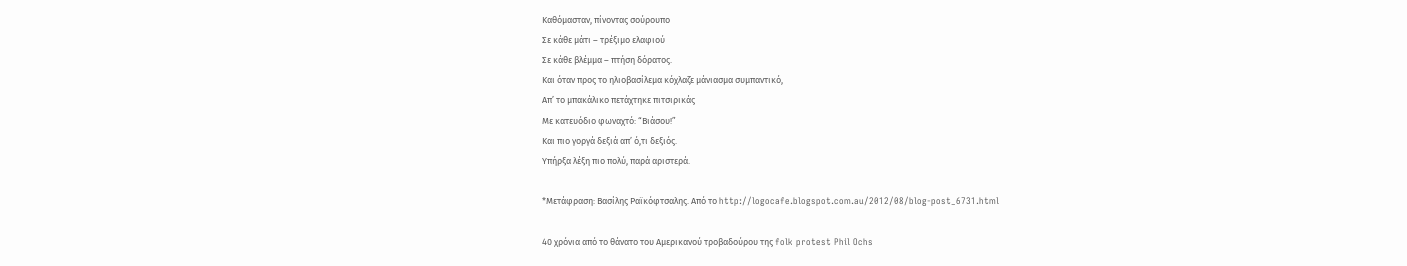Καθόμασταν, πίνοντας σούρουπο
Σε κάθε μάτι – τρέξιμο ελαφιού
Σε κάθε βλέμμα – πτήση δόρατος.
Και όταν προς το ηλιοβασίλεμα κόχλαζε μάνιασμα συμπαντικό,
Απ’ το μπακάλικο πετάχτηκε πιτσιρικάς
Με κατευόδιο φωναχτό: “Βιάσου!”
Και πιο γοργά δεξιά απ’ ό,τι δεξιός.
Υπήρξα λέξη πιο πολύ, παρά αριστερά.

*Μετάφραση: Βασίλης Ραϊκόφτσαλης. Από το http://logocafe.blogspot.com.au/2012/08/blog-post_6731.html

40 χρόνια από το θάνατο του Αμερικανού τροβαδούρου της folk protest Phil Ochs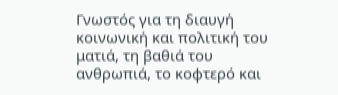Γνωστός για τη διαυγή κοινωνική και πολιτική του ματιά, τη βαθιά του ανθρωπιά, το κοφτερό και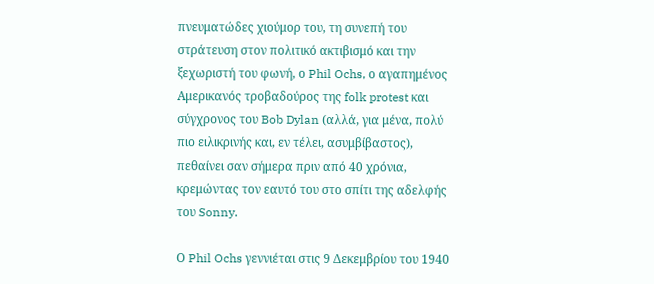πνευματώδες χιούμορ του, τη συνεπή του στράτευση στον πολιτικό ακτιβισμό και την ξεχωριστή του φωνή, ο Phil Ochs, ο αγαπημένος Αμερικανός τροβαδούρος της folk protest και σύγχρονος του Bob Dylan (αλλά, για μένα, πολύ πιο ειλικρινής και, εν τέλει, ασυμβίβαστος), πεθαίνει σαν σήμερα πριν από 40 χρόνια, κρεμώντας τον εαυτό του στο σπίτι της αδελφής του Sonny.

Ο Phil Ochs γεννιέται στις 9 Δεκεμβρίου του 1940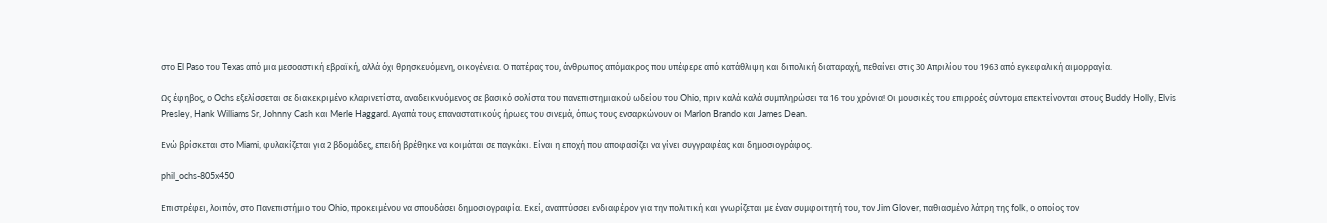στο El Paso του Texas από μια μεσοαστική εβραϊκή, αλλά όχι θρησκευόμενη, οικογένεια. Ο πατέρας του, άνθρωπος απόμακρος που υπέφερε από κατάθλιψη και διπολική διαταραχή, πεθαίνει στις 30 Απριλίου του 1963 από εγκεφαλική αιμορραγία.

Ως έφηβος, ο Ochs εξελίσσεται σε διακεκριμένο κλαρινετίστα, αναδεικνυόμενος σε βασικό σολίστα του πανεπιστημιακού ωδείου του Ohio, πριν καλά καλά συμπληρώσει τα 16 του χρόνια! Οι μουσικές του επιρροές σύντομα επεκτείνονται στους Buddy Holly, Elvis Presley, Hank Williams Sr, Johnny Cash και Merle Haggard. Αγαπά τους επαναστατικούς ήρωες του σινεμά, όπως τους ενσαρκώνουν οι Marlon Brando και James Dean.

Ενώ βρίσκεται στο Miami, φυλακίζεται για 2 βδομάδες, επειδή βρέθηκε να κοιμάται σε παγκάκι. Είναι η εποχή που αποφασίζει να γίνει συγγραφέας και δημοσιογράφος.

phil_ochs-805x450

Επιστρέφει, λοιπόν, στο Πανεπιστήμιο του Ohio, προκειμένου να σπουδάσει δημοσιογραφία. Εκεί, αναπτύσσει ενδιαφέρον για την πολιτική και γνωρίζεται με έναν συμφοιτητή του, τον Jim Glover, παθιασμένο λάτρη της folk, ο οποίος τον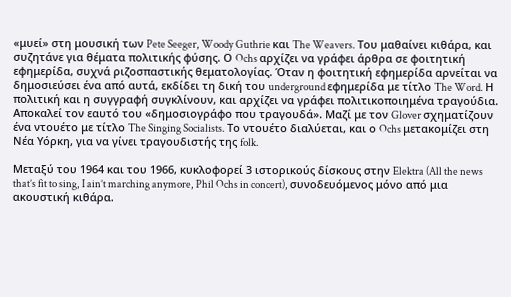«μυεί» στη μουσική των Pete Seeger, Woody Guthrie και The Weavers. Του μαθαίνει κιθάρα, και συζητάνε για θέματα πολιτικής φύσης. Ο Ochs αρχίζει να γράφει άρθρα σε φοιτητική εφημερίδα, συχνά ριζοσπαστικής θεματολογίας. Όταν η φοιτητική εφημερίδα αρνείται να δημοσιεύσει ένα από αυτά, εκδίδει τη δική του underground εφημερίδα με τίτλο The Word. Η πολιτική και η συγγραφή συγκλίνουν, και αρχίζει να γράφει πολιτικοποιημένα τραγούδια. Αποκαλεί τον εαυτό του «δημοσιογράφο που τραγουδά». Μαζί με τον Glover σχηματίζουν ένα ντουέτο με τίτλο The Singing Socialists. Το ντουέτο διαλύεται, και ο Ochs μετακομίζει στη Νέα Υόρκη, για να γίνει τραγουδιστής της folk.

Μεταξύ του 1964 και του 1966, κυκλοφορεί 3 ιστορικούς δίσκους στην Elektra (All the news that’s fit to sing, I ain’t marching anymore, Phil Ochs in concert), συνοδευόμενος μόνο από μια ακουστική κιθάρα.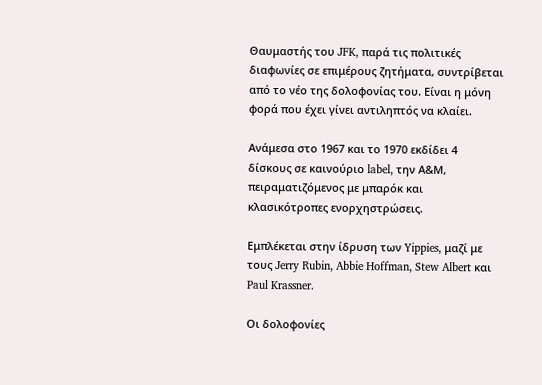Θαυμαστής του JFK, παρά τις πολιτικές διαφωνίες σε επιμέρους ζητήματα, συντρίβεται από το νέο της δολοφονίας του. Είναι η μόνη φορά που έχει γίνει αντιληπτός να κλαίει.

Ανάμεσα στο 1967 και το 1970 εκδίδει 4 δίσκους σε καινούριο label, την Α&Μ, πειραματιζόμενος με μπαρόκ και κλασικότροπες ενορχηστρώσεις.

Εμπλέκεται στην ίδρυση των Yippies, μαζί με τους Jerry Rubin, Abbie Hoffman, Stew Albert και Paul Krassner.

Οι δολοφονίες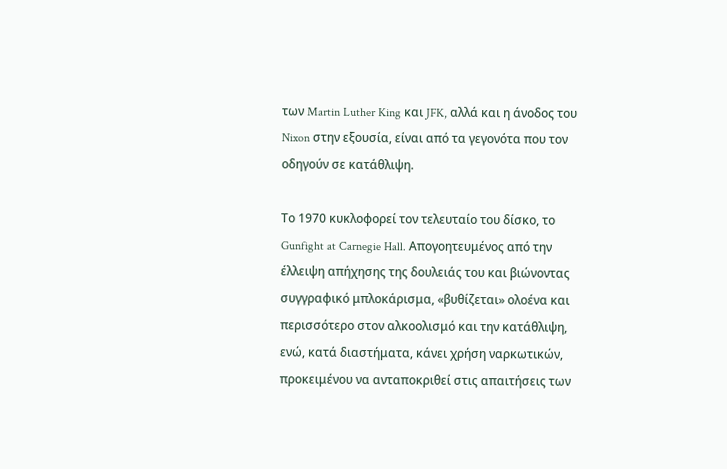των Martin Luther King και JFK, αλλά και η άνοδος του Nixon στην εξουσία, είναι από τα γεγονότα που τον οδηγούν σε κατάθλιψη.

Το 1970 κυκλοφορεί τον τελευταίο του δίσκο, το Gunfight at Carnegie Hall. Απογοητευμένος από την έλλειψη απήχησης της δουλειάς του και βιώνοντας συγγραφικό μπλοκάρισμα, «βυθίζεται» ολοένα και περισσότερο στον αλκοολισμό και την κατάθλιψη, ενώ, κατά διαστήματα, κάνει χρήση ναρκωτικών, προκειμένου να ανταποκριθεί στις απαιτήσεις των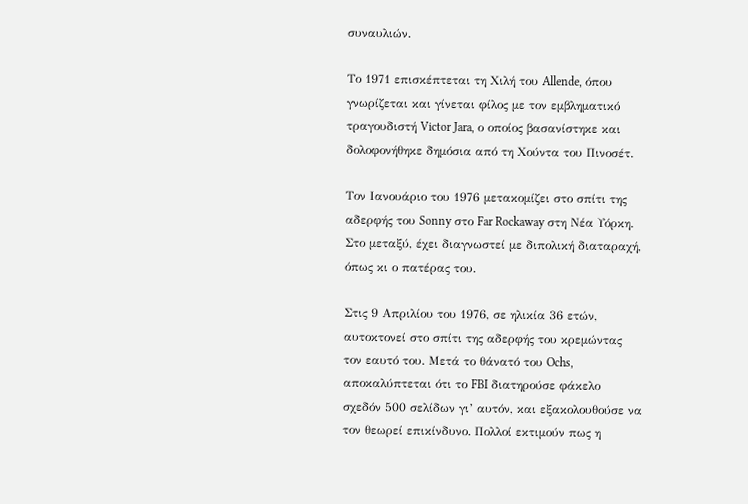συναυλιών.

Το 1971 επισκέπτεται τη Χιλή του Allende, όπου γνωρίζεται και γίνεται φίλος με τον εμβληματικό τραγουδιστή Victor Jara, ο οποίος βασανίστηκε και δολοφονήθηκε δημόσια από τη Χούντα του Πινοσέτ.

Τον Ιανουάριο του 1976 μετακομίζει στο σπίτι της αδερφής του Sonny στο Far Rockaway στη Νέα Υόρκη. Στο μεταξύ, έχει διαγνωστεί με διπολική διαταραχή, όπως κι ο πατέρας του.

Στις 9 Απριλίου του 1976, σε ηλικία 36 ετών, αυτοκτονεί στο σπίτι της αδερφής του κρεμώντας τον εαυτό του. Μετά το θάνατό του Ochs, αποκαλύπτεται ότι το FBI διατηρούσε φάκελο σχεδόν 500 σελίδων γι’ αυτόν, και εξακολουθούσε να τον θεωρεί επικίνδυνο. Πολλοί εκτιμούν πως η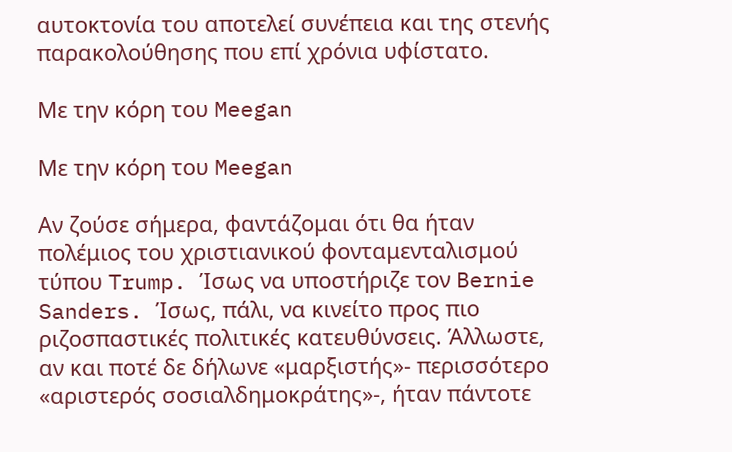αυτοκτονία του αποτελεί συνέπεια και της στενής παρακολούθησης που επί χρόνια υφίστατο.

Με την κόρη του Meegan

Με την κόρη του Meegan

Αν ζούσε σήμερα, φαντάζομαι ότι θα ήταν πολέμιος του χριστιανικού φονταμενταλισμού τύπου Trump. Ίσως να υποστήριζε τον Bernie Sanders. Ίσως, πάλι, να κινείτο προς πιο ριζοσπαστικές πολιτικές κατευθύνσεις. Άλλωστε, αν και ποτέ δε δήλωνε «μαρξιστής»- περισσότερο «αριστερός σοσιαλδημοκράτης»-, ήταν πάντοτε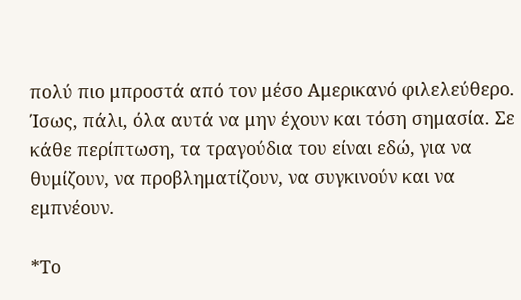πολύ πιο μπροστά από τον μέσο Αμερικανό φιλελεύθερο. Ίσως, πάλι, όλα αυτά να μην έχουν και τόση σημασία. Σε κάθε περίπτωση, τα τραγούδια του είναι εδώ, για να θυμίζουν, να προβληματίζουν, να συγκινούν και να εμπνέουν.

*Το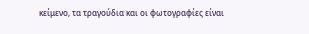κείμενο, τα τραγούδια και οι φωτογραφίες είναι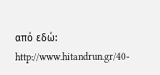από εδώ: http://www.hitandrun.gr/40-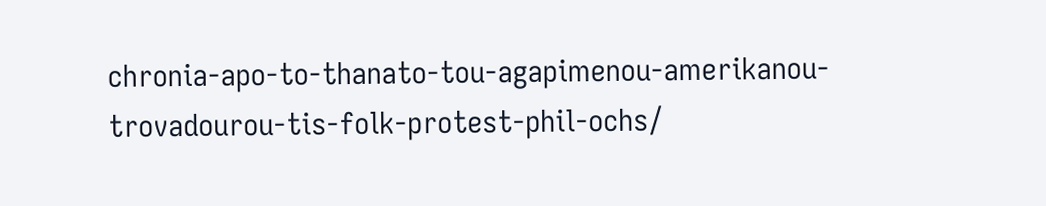chronia-apo-to-thanato-tou-agapimenou-amerikanou-trovadourou-tis-folk-protest-phil-ochs/